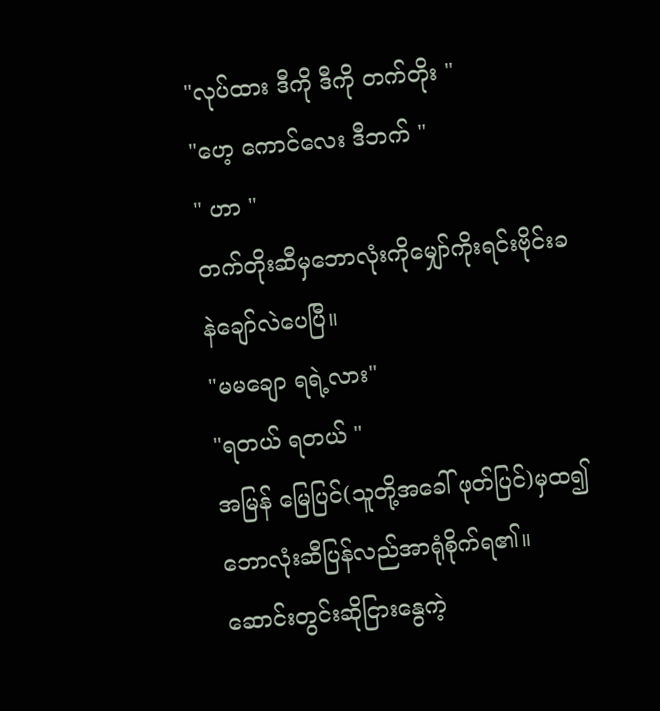"လုပ်ထား ဒီကို ဒီကို တက်တိုး "
"ဟေ့ ကောင်လေး ဒီဘက် "
" ဟာ "
တက်တိုးဆီမှဘောလုံးကိုမျှော်ကိုးရင်းဗိုင်းခနဲချော်လဲပေပြီ။
"မမချော ရရဲ့လား"
"ရတယ် ရတယ် "
အမြန် မြေပြင်(သူတို့အခေါ် ဖုတ်ပြင်)မှထ၍ ဘောလုံးဆီပြန်လည်အာရုံစိုက်ရ၏။ ဆောင်းတွင်းဆိုငြားနွေကဲ့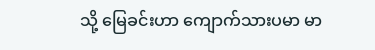သို့ မြေခင်းဟာ ကျောက်သားပမာ မာ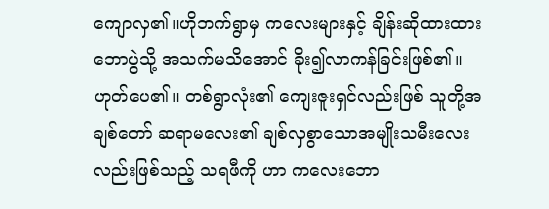ကျောလှ၏။ဟိုဘက်ရွာမှ ကလေးများနှင့် ချိန်းဆိုထားထားဘောပွဲသို့ အသက်မသိအောင် ခိုး၍လာကန်ခြင်းဖြစ်၏။ ဟုတ်ပေ၏။ တစ်ရွာလုံး၏ ကျေးဇူးရှင်လည်းဖြစ် သူတို့အချစ်တော် ဆရာမလေး၏ ချစ်လှစွာသောအမျိုးသမီးလေးလည်းဖြစ်သည့် သရဖီကို ဟာ ကလေးဘော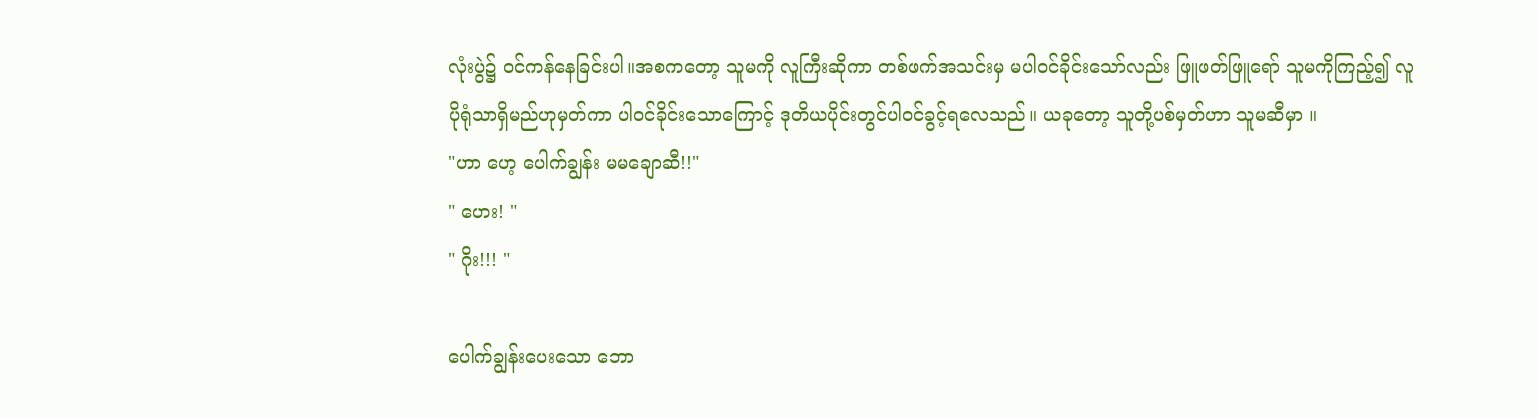လုံးပွဲ၌ ၀င်ကန်နေခြင်းပါ။အစကတော့ သူမကို လူကြီးဆိုကာ တစ်ဖက်အသင်းမှ မပါ၀င်ခိုင်းသော်လည်း ဖြူဖတ်ဖြူရော် သူမကိုကြည့်၍ လူပိုရုံသာရှိမည်ဟုမှတ်ကာ ပါ၀င်ခိုင်းသောကြောင့် ဒုတိယပိုင်းတွင်ပါ၀င်ခွင့်ရလေသည်။ ယခုတော့ သူတို့ပစ်မှတ်ဟာ သူမဆီမှာ ။
"ဟာ ဟေ့ ပေါက်ချွန်း မမချောဆီ!!"
" ဟေး! "
" ဂိုး!!! "

ပေါက်ချွန်းပေးသော ဘော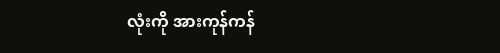လုံးကို အားကုန်ကန်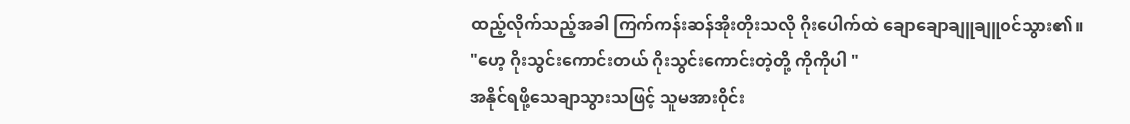ထည့်လိုက်သည့်အခါ ကြက်ကန်းဆန်အိုးတိုးသလို ဂိုးပေါက်ထဲ ချောချောချူချူ၀င်သွား၏။
"ဟေ့ ဂိုးသွင်းကောင်းတယ် ဂိုးသွင်းကောင်းတဲ့တို့ ကိုကိုပါ "
အနိုင်ရဖို့သေချာသွားသဖြင့် သူမအား၀ိုင်း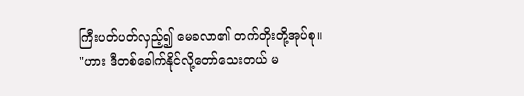ကြီးပတ်ပတ်လှည့်၍ မေခလာ၏ တက်တိုးတို့အုပ်စု။
"ဟား ဒီတစ်ခေါက်နိုင်လို့တော်သေးတယ် မ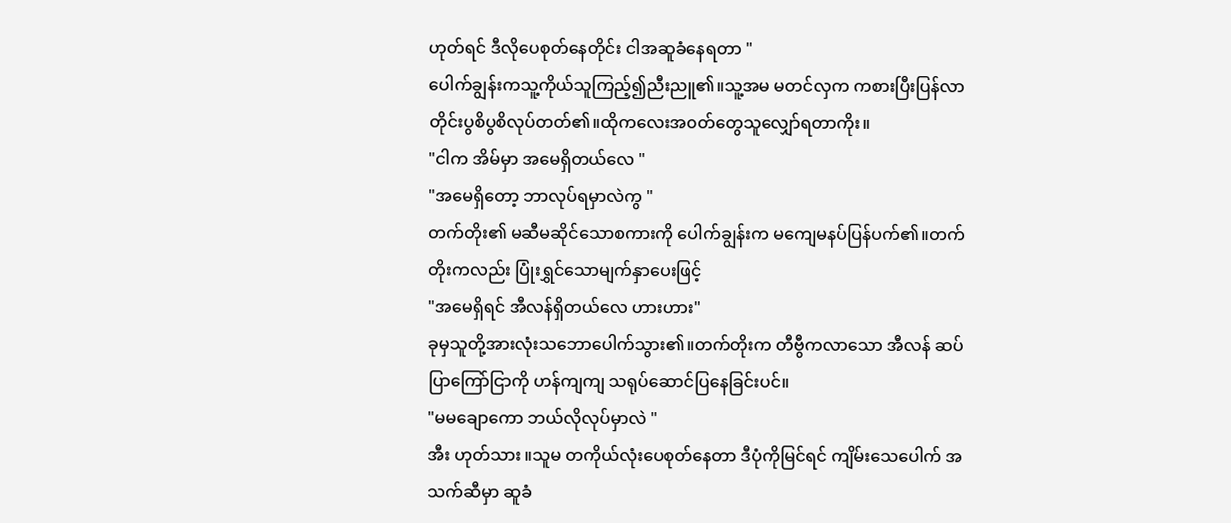ဟုတ်ရင် ဒီလိုပေစုတ်နေတိုင်း ငါအဆူခံနေရတာ "
ပေါက်ချွန်းကသူ့ကိုယ်သူကြည့်၍ညီးညူ၏။သူ့အမ မတင်လှက ကစားပြီးပြန်လာတိုင်းပွစိပွစိလုပ်တတ်၏။ထိုကလေးအ၀တ်တွေသူလျှော်ရတာကိုး။
"ငါက အိမ်မှာ အမေရှိတယ်လေ "
"အမေရှိတော့ ဘာလုပ်ရမှာလဲကွ "
တက်တိုး၏ မဆီမဆိုင်သောစကားကို ပေါက်ချွန်းက မကျေမနပ်ပြန်ပက်၏။တက်တိုးကလည်း ပြုံးရွှင်သောမျက်နှာပေးဖြင့်
"အမေရှိရင် အီလန်ရှိတယ်လေ ဟားဟား"
ခုမှသူတို့အားလုံးသဘောပေါက်သွား၏။တက်တိုးက တီဗွီကလာသော အီလန် ဆပ်ပြာကြော်ငြာကို ဟန်ကျကျ သရုပ်ဆောင်ပြနေခြင်းပင်။
"မမချောကော ဘယ်လိုလုပ်မှာလဲ "
အီး ဟုတ်သား ။သူမ တကိုယ်လုံးပေစုတ်နေတာ ဒီပုံကိုမြင်ရင် ကျိမ်းသေပေါက် အသက်ဆီမှာ ဆူခံ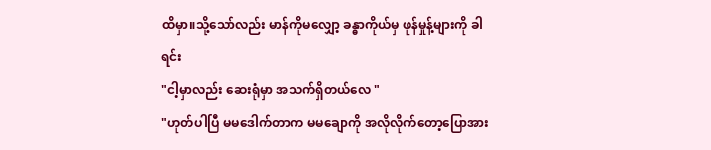ထိမှာ။သို့သော်လည်း မာန်ကိုမလျှော့ ခန္ဓာကိုယ်မှ ဖုန်မှုန့်များကို ခါရင်း
"ငါ့မှာလည်း ဆေးရုံမှာ အသက်ရှိတယ်လေ "
"ဟုတ်ပါပြီ မမဒေါက်တာက မမချောကို အလိုလိုက်တော့ပြောအား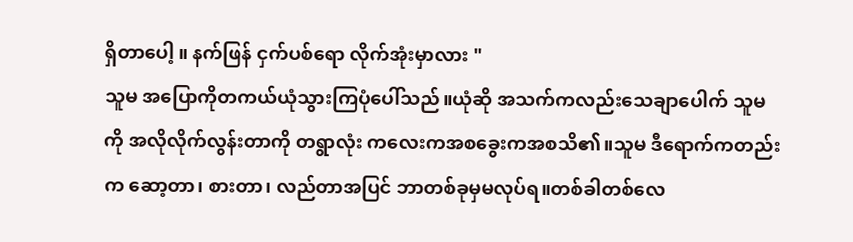ရှိတာပေါ့ ။ နက်ဖြန် ငှက်ပစ်ရော လိုက်အုံးမှာလား "
သူမ အပြောကိုတကယ်ယုံသွားကြပုံပေါ်သည်။ယုံဆို အသက်ကလည်းသေချာပေါက် သူမကို အလိုလိုက်လွန်းတာကို တရွာလုံး ကလေးကအစခွေးကအစသိ၏။သူမ ဒီရောက်ကတည်းက ဆော့တာ၊ စားတာ၊ လည်တာအပြင် ဘာတစ်ခုမှမလုပ်ရ။တစ်ခါတစ်လေ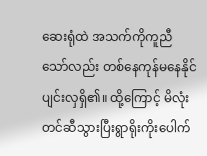ဆေးရုံထဲ အသက်ကိုကူညီသော်လည်း တစ်နေကုန်မနေနိုင် ပျင်းလှရှိ၏။ ထို့ကြောင့် မိလုံးတင်ဆီသွားပြီးရွာရိုးကိုးပေါက်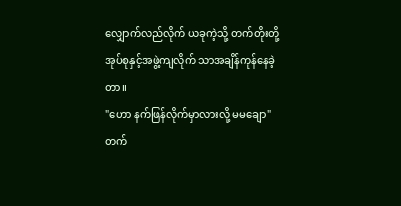လျှောက်လည်လိုက် ယခုကဲ့သို့ တက်တိုးတို့အုပ်စုနှင့်အဖွဲ့ကျလိုက် သာအချိန်ကုန်နေခဲ့တာ။
"ဟော နက်ဖြန်လိုက်မှာလားလို့ မမချော"
တက်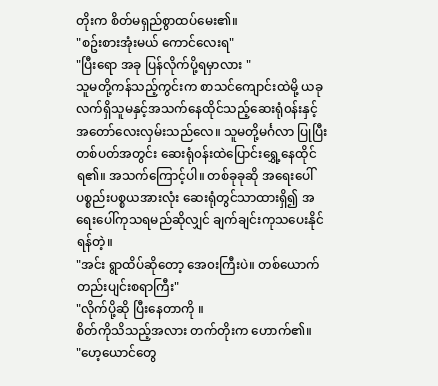တိုးက စိတ်မရှည်စွာထပ်မေး၏။
"စဥ်းစားအုံးမယ် ကောင်လေးရ"
"ပြီးရော အခု ပြန်လိုက်ပို့ရမှာလား "
သူမတို့ကန်သည့်ကွင်းက စာသင်ကျောင်းထဲမို့ ယခုလက်ရှိသူမနှင့်အသက်နေထိုင်သည့်ဆေးရုံ၀န်းနှင့် အတော်လေးလှမ်းသည်လေ။ သူမတို့မင်္ဂလာ ပြုပြီးတစ်ပတ်အတွင်း ဆေးရုံ၀န်းထဲပြောင်းရွှေ့နေထိုင်ရ၏။ အသက်ကြောင့်ပါ။ တစ်ခုခုဆို အရေးပေါ် ပစ္စည်းပစ္စယအားလုံး ဆေးရုံတွင်သာထားရှိ၍ အရေးပေါ်ကုသရမည်ဆိုလျှင် ချက်ချင်းကုသပေးနိုင်ရန်တဲ့။
"အင်း ရွာထိပ်ဆိုတော့ အေ၀းကြီးပဲ။ တစ်ယောက်တည်းပျင်းစရာကြီး"
"လိုက်ပို့ဆို ပြီးနေတာကို ။
စိတ်ကိုသိသည့်အလား တက်တိုးက ဟောက်၏။
"ဟေ့ယောင်တွေ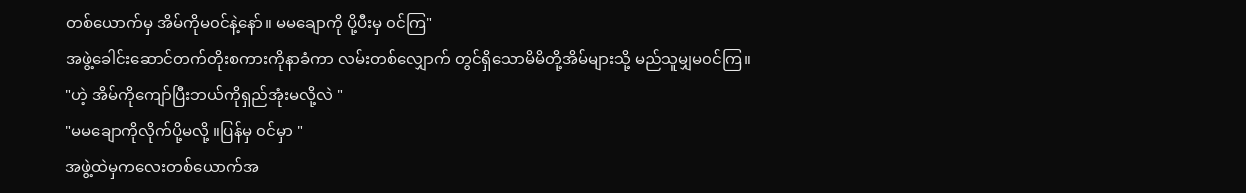တစ်ယောက်မှ အိမ်ကိုမ၀င်နဲ့နော်။ မမချောကို ပို့ပီးမှ ၀င်ကြ"
အဖွဲ့ခေါင်းဆောင်တက်တိုးစကားကိုနာခံကာ လမ်းတစ်လျှောက် တွင်ရှိသောမိမိတို့အိမ်များသို့ မည်သူမျှမ၀င်ကြ။
"ဟဲ့ အိမ်ကိုကျော်ပြီးဘယ်ကိုရှည်အုံးမလို့လဲ "
"မမချောကိုလိုက်ပို့မလို့ ။ပြန်မှ ၀င်မှာ "
အဖွဲ့ထဲမှကလေးတစ်ယောက်အ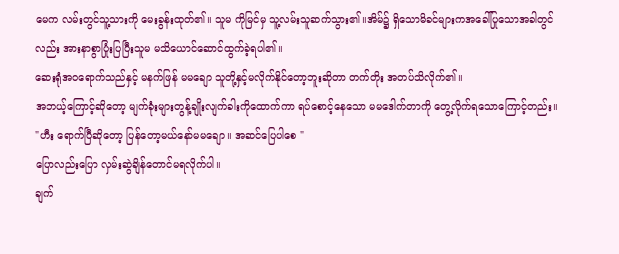မေက လမ်းတွင်သူ့သားကို မေးခွန်းထုတ်၏။ သူမ ကိုမြင်မှ သူ့လမ်းသူဆက်သွား၏။အိမ်၌ ရှိသောမိခင်များကအခေါ်ပြုသောအခါတွင်လည်း အားနာစွာပြုံးပြပြီးသူမ မသိယောင်ဆောင်ထွက်ခဲ့ရပါ၏။
ဆေးရုံအ၀ရောက်သည်နှင့် မနက်ဖြန် မမချော သူတို့နှင့်မလိုက်နိုင်တော့ဘူးဆိုတာ တက်တိုး အတပ်သိလိုက်၏။
အဘယ့်ကြောင့်ဆိုတော့ မျက်ခုံးများတွန့်ချိုးလျက်ခါးကိုထောက်ကာ ရပ်စောင့်နေသော မမဒေါက်တာကို တွေ့လိုက်ရသောကြောင့်တည်း။
"ဟီး ရောက်ပြီဆိုတော့ ပြန်တော့မယ်နော်မမချော။ အဆင်ပြေပါစေ "
ပြောလည်းပြော လှမ်းဆွဲချိန်တောင်မရလိုက်ပါ။
ချက်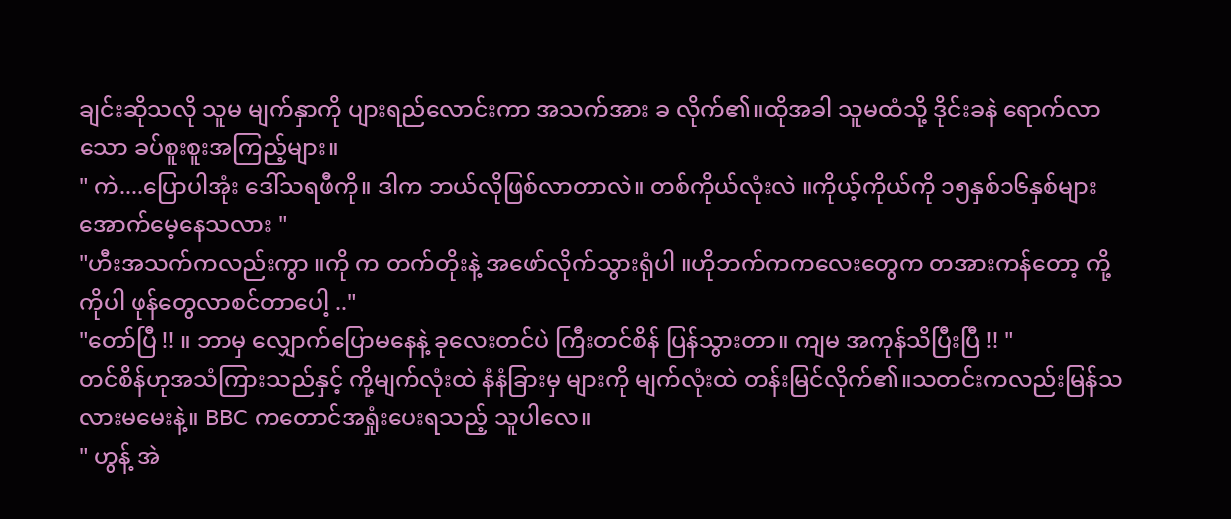ချင်းဆိုသလို သူမ မျက်နှာကို ပျားရည်လောင်းကာ အသက်အား ခ လိုက်၏။ထိုအခါ သူမထံသို့ ဒိုင်းခနဲ ရောက်လာသော ခပ်စူးစူးအကြည့်များ။
" ကဲ....ပြောပါအုံး ဒေါ်သရဖီကို။ ဒါက ဘယ်လိုဖြစ်လာတာလဲ။ တစ်ကိုယ်လုံးလဲ ။ကိုယ့်ကိုယ်ကို ၁၅နှစ်၁၆နှစ်များအောက်မေ့နေသလား "
"ဟီးအသက်ကလည်းကွာ ။ကို က တက်တိုးနဲ့ အဖော်လိုက်သွားရုံပါ ။ဟိုဘက်ကကလေးတွေက တအားကန်တော့ ကို့ကိုပါ ဖုန်တွေလာစင်တာပေါ့ .."
"တော်ပြီ !! ။ ဘာမှ လျှောက်ပြောမနေနဲ့ ခုလေးတင်ပဲ ကြီးတင်စိန် ပြန်သွားတာ။ ကျမ အကုန်သိပြီးပြီ !! "
တင်စိန်ဟုအသံကြားသည်နှင့် ကို့မျက်လုံးထဲ နံနံခြားမှ များကို မျက်လုံးထဲ တန်းမြင်လိုက်၏။သတင်းကလည်းမြန်သလားမမေးနဲ့။ BBC ကတောင်အရှုံးပေးရသည့် သူပါလေ။
" ဟွန့် အဲ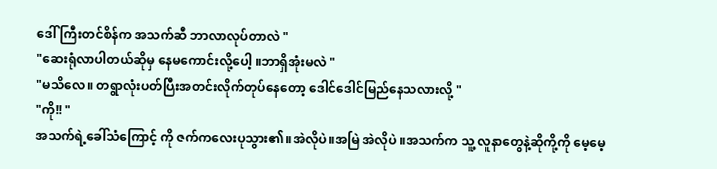ဒေါ်ကြီးတင်စိန်က အသက်ဆီ ဘာလာလုပ်တာလဲ "
"ဆေးရုံလာပါတယ်ဆိုမှ နေမကောင်းလို့ပေါ့ ။ဘာရှိအုံးမလဲ "
"မသိလေ။ တရွာလုံးပတ်ပြီးအတင်းလိုက်တုပ်နေတော့ ဒေါင်ဒေါင်မြည်နေသလားလို့ "
"ကို!! "
အသက်ရဲ့ခေါ်သံကြောင့် ကို ဇက်ကလေးပုသွား၏။အဲလိုပဲ။အမြဲ အဲလိုပဲ ။အသက်က သူ့ လူနာတွေနဲ့ဆိုကို့ကို မေ့မေ့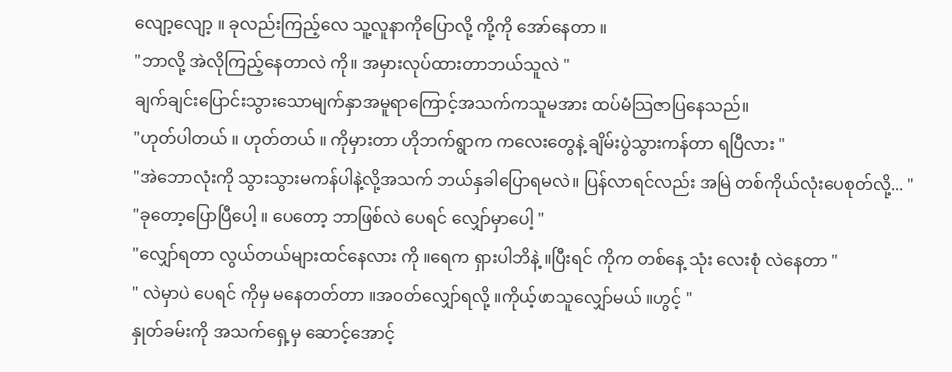လျော့လျော့ ။ ခုလည်းကြည့်လေ သူ့လူနာကိုပြောလို့ ကို့ကို အော်နေတာ ။
"ဘာလို့ အဲလိုကြည့်နေတာလဲ ကို။ အမှားလုပ်ထားတာဘယ်သူလဲ "
ချက်ချင်းပြောင်းသွားသောမျက်နှာအမူရာကြောင့်အသက်ကသူမအား ထပ်မံသြဇာပြနေသည်။
"ဟုတ်ပါတယ် ။ ဟုတ်တယ် ။ ကိုမှားတာ ဟိုဘက်ရွာက ကလေးတွေနဲ့ ချိမ်းပွဲသွားကန်တာ ရပြီလား "
"အဲဘောလုံးကို သွားသွားမကန်ပါနဲ့လို့အသက် ဘယ်နှခါပြောရမလဲ။ ပြန်လာရင်လည်း အမြဲ တစ်ကိုယ်လုံးပေစုတ်လို့... "
"ခုတော့ပြောပြီပေါ့ ။ ပေတော့ ဘာဖြစ်လဲ ပေရင် လျှော်မှာပေါ့ "
"လျှော်ရတာ လွယ်တယ်များထင်နေလား ကို ။ရေက ရှားပါဘိနဲ့ ။ပြီးရင် ကိုက တစ်နေ့ သုံး လေးစုံ လဲနေတာ "
" လဲမှာပဲ ပေရင် ကိုမှ မနေတတ်တာ ။အ၀တ်လျှော်ရလို့ ။ကိုယ့်ဖာသူလျှော်မယ် ။ဟွင့် "
နှုတ်ခမ်းကို အသက်ရှေ့မှ ဆောင့်အောင့်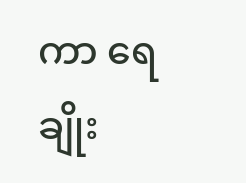ကာ ရေချိုး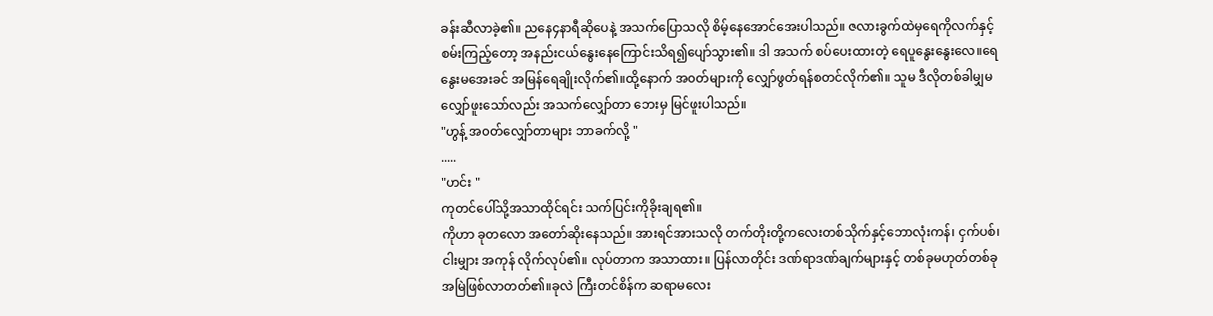ခန်းဆီလာခဲ့၏။ ညနေ၄နာရီဆိုပေနဲ့ အသက်ပြောသလို စိမ့်နေအောင်အေးပါသည်။ ဇလားခွက်ထဲမှရေကိုလက်နှင့်စမ်းကြည့်တော့ အနည်းငယ်နွေးနေကြောင်းသိရ၍ပျော်သွား၏။ ဒါ အသက် စပ်ပေးထားတဲ့ ရေပူနွေးနွေးလေ။ရေနွေးမအေးခင် အမြန်ရေချိုးလိုက်၏။ထို့နောက် အ၀တ်များကို လျှော်ဖွတ်ရန်စတင်လိုက်၏။ သူမ ဒီလိုတစ်ခါမျှမလျှော်ဖူးသော်လည်း အသက်လျှော်တာ ဘေးမှ မြင်ဖူးပါသည်။
"ဟွန့် အ၀တ်လျှော်တာများ ဘာခက်လို့ "
.....
"ဟင်း "
ကုတင်ပေါ်သို့အသာထိုင်ရင်း သက်ပြင်းကိုခိုးချရ၏။
ကိုဟာ ခုတလော အတော်ဆိုးနေသည်။ အားရင်အားသလို တက်တိုးတို့ကလေးတစ်သိုက်နှင့်ဘောလုံးကန်၊ ငှက်ပစ်၊ ငါးမျှား အကုန် လိုက်လုပ်၏။ လုပ်တာက အသာထား။ ပြန်လာတိုင်း ဒဏ်ရာဒဏ်ချက်များနှင့် တစ်ခုမဟုတ်တစ်ခု အမြဲဖြစ်လာတတ်၏။ခုလဲ ကြီးတင်စိန်က ဆရာမလေး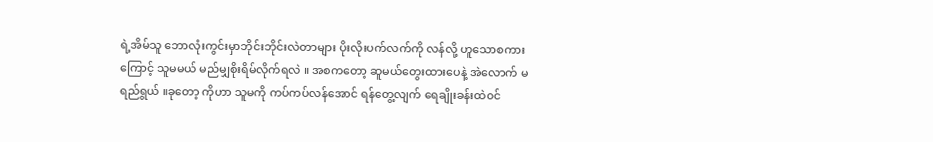ရဲ့အိမ်သူ ဘောလုံးကွင်းမှာဘိုင်းဘိုင်းလဲတာများ ပိုးလိုးပက်လက်ကို လန်လို့ ဟူသောစကားကြောင့် သူမမယ် မည်မျှစိုးရိမ်လိုက်ရလဲ ။ အစကတော့ ဆူမယ်တွေးထားပေနဲ့ အဲလောက် မရည်ရွယ် ။ခုတော့ ကိုဟာ သူမကို ကပ်ကပ်လန်အောင် ရန်တွေ့လျက် ရေချိုးခန်းထဲ၀င်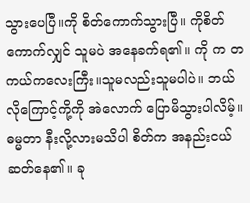သွားပေပြီ။ကို စိတ်ကောက်သွားပြီ။ ကိုစိတ်ကောက်လျှင် သူမပဲ အနေခက်ရ၏။ ကို က တကယ်ကလေးကြီး။သူမလည်းသူမပါပဲ။ ဘယ်လိုကြောင့်ကို့ကို အဲလောက် ပြောမိသွားပါလိမ့်။ ဓမ္မတာ နီးလို့လားမသိပါ စိတ်က အနည်းငယ်ဆတ်နေ၏။ ခု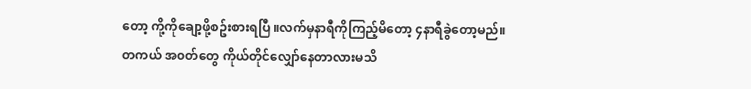တော့ ကို့ကိုချော့ဖို့စဥ်းစားရပြီ ။လက်မှနာရီကိုကြည့်မိတော့ ၄နာရီခွဲတော့မည်။ တကယ် အ၀တ်တွေ ကိုယ်တိုင်လျှော်နေတာလားမသိ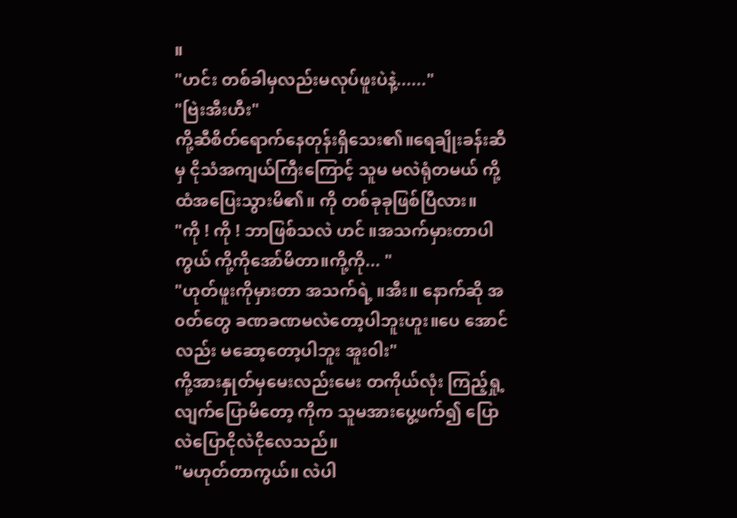။
"ဟင်း တစ်ခါမှလည်းမလုပ်ဖူးပဲနဲ့......"
"ဗြဲးအီးဟီး"
ကို့ဆီစိတ်ရောက်နေတုန်းရှိသေး၏။ရေချိုးခန်းဆီမှ ငိုသံအကျယ်ကြီးကြောင့် သူမ မလဲရုံတမယ် ကို့ထံအပြေးသွားမိ၏။ ကို တစ်ခုခုဖြစ်ပြီလား။
"ကို ! ကို ! ဘာဖြစ်သလဲ ဟင် ။အသက်မှားတာပါကွယ် ကို့ကိုအော်မိတာ။ကို့ကို... "
"ဟုတ်ဖူးကိုမှားတာ အသက်ရဲ့ ။အီး။ နောက်ဆို အ၀တ်တွေ ခဏခဏမလဲတော့ပါဘူးဟူး။ပေ အောင်လည်း မဆော့တော့ပါဘူး အူး၀ါး"
ကို့အားနှုတ်မှမေးလည်းမေး တကိုယ်လုံး ကြည့်ရှု့လျက်ပြောမိတော့ ကိုက သူမအားပွေ့ဖက်၍ ပြောလဲပြောငိုလဲငိုလေသည်။
"မဟုတ်တာကွယ်။ လဲပါ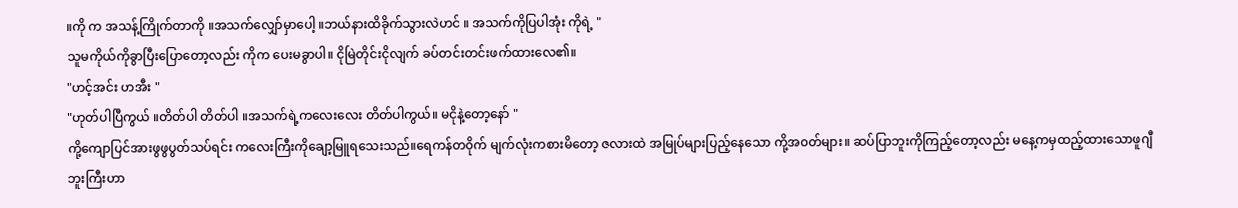။ကို က အသန့်ကြိုက်တာကို ။အသက်လျှော်မှာပေါ့ ။ဘယ်နားထိခိုက်သွားလဲဟင် ။ အသက်ကိုပြပါအုံး ကိုရဲ့ "
သူမကိုယ်ကိုခွာပြီးပြောတော့လည်း ကိုက ပေးမခွာပါ။ ငိုမြဲတိုင်းငိုလျက် ခပ်တင်းတင်းဖက်ထားလေ၏။
"ဟင့်အင်း ဟအီး "
"ဟုတ်ပါပြီကွယ် ။တိတ်ပါ တိတ်ပါ ။အသက်ရဲ့ကလေးလေး တိတ်ပါကွယ်။ မငိုနဲ့တော့နော် "
ကို့ကျောပြင်အားဖွဖွပွတ်သပ်ရင်း ကလေးကြီးကိုချော့မြူရသေးသည်။ရေကန်တ၀ိုက် မျက်လုံးကစားမိတော့ ဇလားထဲ အမြုပ်များပြည့်နေသော ကို့အ၀တ်များ။ ဆပ်ပြာဘူးကိုကြည့်တော့လည်း မနေ့ကမှထည့်ထားသောဖူဂျီဘူးကြီးဟာ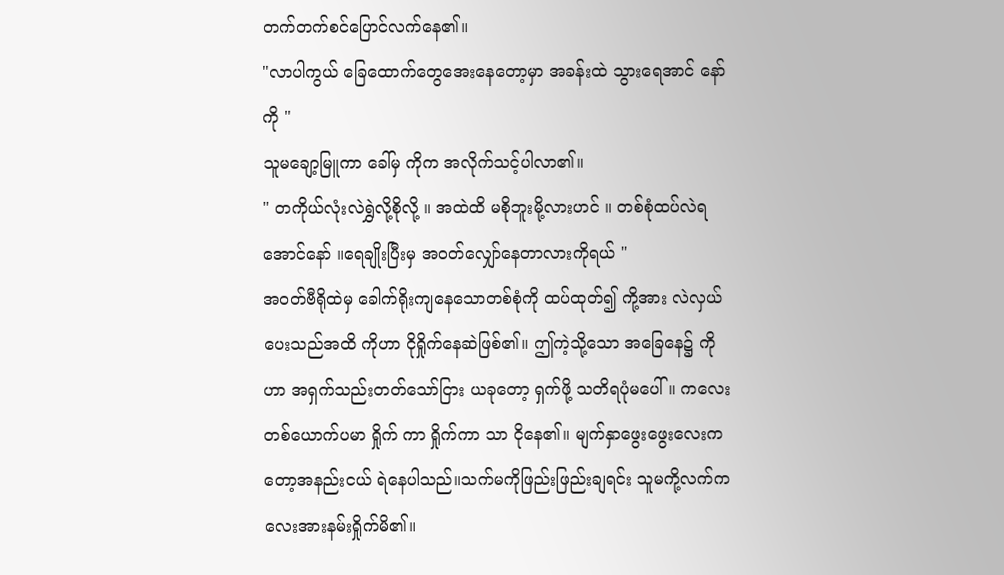တက်တက်စင်ပြောင်လက်နေ၏။
"လာပါကွယ် ခြေထောက်တွေအေးနေတော့မှာ အခန်းထဲ သွားရေအာင် နော် ကို "
သူမချော့မြူကာ ခေါ်မှ ကိုက အလိုက်သင့်ပါလာ၏။
" တကိုယ်လုံးလဲရွှဲလို့စိုလို့ ။ အထဲထိ မစိုဘူးမို့လားဟင် ။ တစ်စုံထပ်လဲရအောင်နော် ။ရေချိုးပြီးမှ အ၀တ်လျှော်နေတာလားကိုရယ် "
အ၀တ်ဗီရိုထဲမှ ခေါက်ရိုးကျနေသောတစ်စုံကို ထပ်ထုတ်၍ ကို့အား လဲလှယ်ပေးသည်အထိ ကိုဟာ ငိုရှိုက်နေဆဲဖြစ်၏။ ဤကဲ့သို့သော အခြေနေ၌ ကိုဟာ အရှက်သည်းတတ်သော်ငြား ယခုတော့ ရှက်ဖို့ သတိရပုံမပေါ် ။ ကလေးတစ်ယောက်ပမာ ရှိုက် ကာ ရှိုက်ကာ သာ ငိုနေ၏။ မျက်နှာဖွေးဖွေးလေးကတော့အနည်းငယ် ရဲနေပါသည်။သက်မကိုဖြည်းဖြည်းချရင်း သူမကို့လက်ကလေးအားနမ်းရှိုက်မိ၏။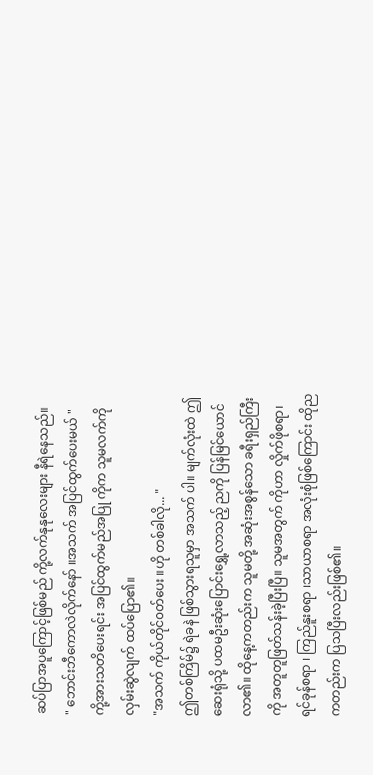ဆပ်ပြာအပူကြောင့်ဖြစ်မည် ကို့လက်နုနုလေးများ နီရဲနေသည်။
" ဘောင်းဘီကောလဲလိုက်နော် ။အသက် အပြင်ထွက်ပေးမယ် "
ကို့အားသတိပေးရင်း အပြင်ထွက်မည်အပြု ကိုက သူမလက်ကိုလှမ်းဆွဲလျက် ထပ်ပြော၏။
"အသက် ကိုယ်တိုင်၀တ်ပေး ။ဟို တစ်ခါလို... "
ဤတစ်ကြိမ်၌ ရဲခနဲ ဖြစ်သွားရသူမှာ အသက် ပါ။ မျက်လုံးထဲ ဤဆေးရုံသို့ ပထမဦးဆုံးပြောင်းရွှေ့လာသည့် ညကို ပြန်မြင်ယောင်လာ၏။ ထိုနေ့ကတည်းက သူမတို့ အဆုံးအစွန်သော ခရီးရှည်ကြီးကို အတူတူဖြတ်သန်းခဲ့ပြီးပြီ။ သူမအတွက် ကိုဟာ လှိုက်ဖိုစရာ၊ ရင်ခုန်စရာ ၊ ကြည်နူးစရာ ၊သာယာစရာ အလုံးစုံဖြစ်ကြောင်း ထိုညကတည်းက ပြသပြီးလည်းဖြစ်၏။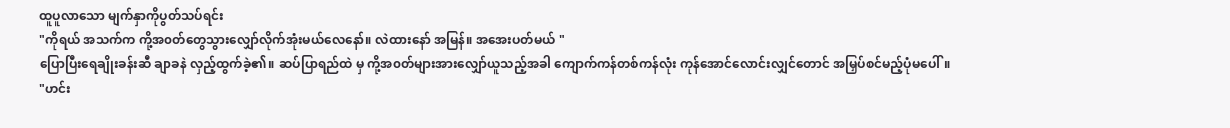ထူပူလာသော မျက်နှာကိုပွတ်သပ်ရင်း
"ကိုရယ် အသက်က ကို့အ၀တ်တွေသွားလျှော်လိုက်အုံးမယ်လေနော်။ လဲထားနော် အမြန်။ အအေးပတ်မယ် "
ပြောပြီးရေချိုးခန်းဆီ ချာခနဲ လှည့်ထွက်ခဲ့၏။ ဆပ်ပြာရည်ထဲ မှ ကို့အ၀တ်များအားလျှော်ယူသည့်အခါ ကျောက်ကန်တစ်ကန်လုံး ကုန်အောင်လောင်းလျှင်တောင် အမြှပ်စင်မည့်ပုံမပေါ်။
"ဟင်း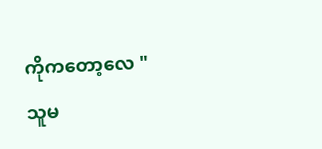ကိုကတော့လေ "
သူမ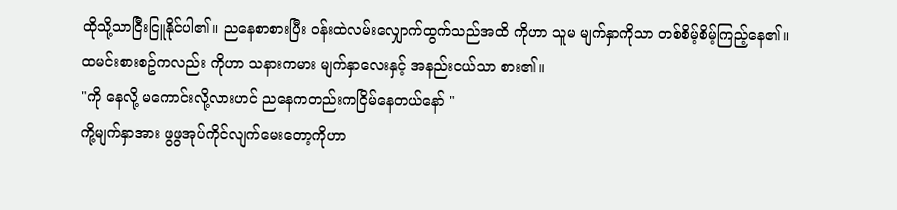ထိုသို့သာငြီးငြူနိုင်ပါ၏။ ညနေစာစားပြီး ၀န်းထဲလမ်းလျှောက်ထွက်သည်အထိ ကိုဟာ သူမ မျက်နှာကိုသာ တစ်စိမ့်စိမ့်ကြည့်နေ၏။ ထမင်းစားစဥ်ကလည်း ကိုဟာ သနားကမား မျက်နှာလေးနှင့် အနည်းငယ်သာ စား၏။
"ကို နေလို့ မကောင်းလို့လားဟင် ညနေကတည်းကငြိမ်နေတယ်နော် "
ကို့မျက်နှာအား ဖွဖွအုပ်ကိုင်လျက်မေးတော့ကိုဟာ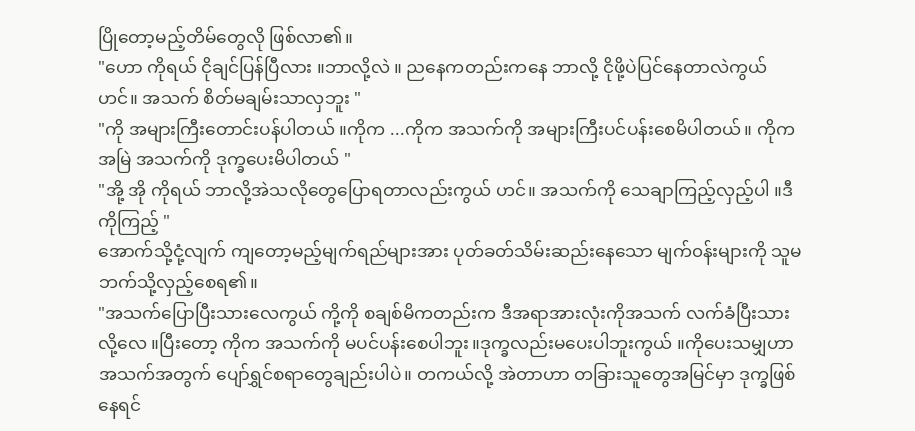ပြိုတော့မည့်တိမ်တွေလို ဖြစ်လာ၏။
"ဟော ကိုရယ် ငိုချင်ပြန်ပြီလား ။ဘာလို့လဲ ။ ညနေကတည်းကနေ ဘာလို့ ငိုဖို့ပဲပြင်နေတာလဲကွယ် ဟင်။ အသက် စိတ်မချမ်းသာလှဘူး "
"ကို အများကြီးတောင်းပန်ပါတယ် ။ကိုက ...ကိုက အသက်ကို အများကြီးပင်ပန်းစေမိပါတယ်။ ကိုက အမြဲ အသက်ကို ဒုက္ခပေးမိပါတယ် "
"အို့ အို ကိုရယ် ဘာလို့အဲသလိုတွေပြောရတာလည်းကွယ် ဟင်။ အသက်ကို သေချာကြည့်လှည့်ပါ ။ဒီကိုကြည့် "
အောက်သို့ငုံ့လျက် ကျတော့မည့်မျက်ရည်များအား ပုတ်ခတ်သိမ်းဆည်းနေသော မျက်၀န်းများကို သူမ ဘက်သို့လှည့်စေရ၏။
"အသက်ပြောပြီးသားလေကွယ် ကို့ကို စချစ်မိကတည်းက ဒီအရာအားလုံးကိုအသက် လက်ခံပြီးသားလို့လေ ။ပြီးတော့ ကိုက အသက်ကို မပင်ပန်းစေပါဘူး။ဒုက္ခလည်းမပေးပါဘူးကွယ် ။ကိုပေးသမျှဟာ အသက်အတွက် ပျော်ရွှင်စရာတွေချည်းပါပဲ။ တကယ်လို့ အဲတာဟာ တခြားသူတွေအမြင်မှာ ဒုက္ခဖြစ်နေရင်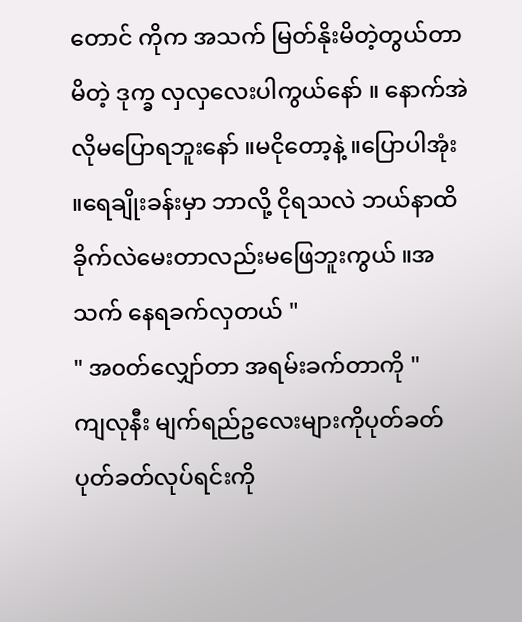တောင် ကိုက အသက် မြတ်နိုးမိတဲ့တွယ်တာမိတဲ့ ဒုက္ခ လှလှလေးပါကွယ်နော် ။ နောက်အဲလိုမပြောရဘူးနော် ။မငိုတော့နဲ့ ။ပြောပါအုံး ။ရေချိုးခန်းမှာ ဘာလို့ ငိုရသလဲ ဘယ်နာထိခိုက်လဲမေးတာလည်းမဖြေဘူးကွယ် ။အသက် နေရခက်လှတယ် "
" အ၀တ်လျှော်တာ အရမ်းခက်တာကို "
ကျလုနီး မျက်ရည်ဥလေးများကိုပုတ်ခတ်ပုတ်ခတ်လုပ်ရင်းကို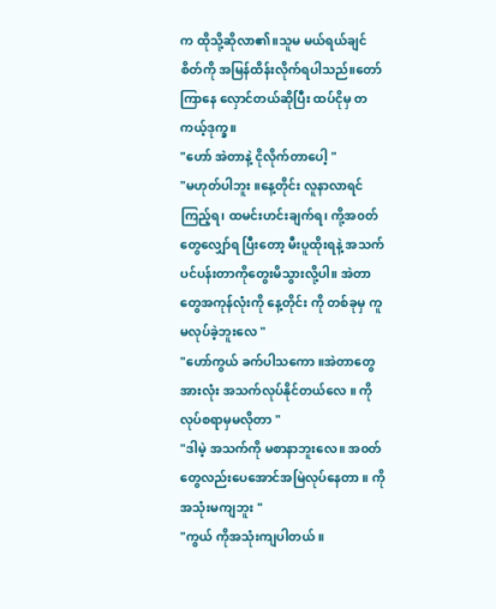က ထိုသို့ဆိုလာ၏။သူမ မယ်ရယ်ချင်စိတ်ကို အမြန်ထိန်းလိုက်ရပါသည်။တော်ကြာနေ လှောင်တယ်ဆိုပြီး ထပ်ငိုမှ တကယ့်ဒုက္ခ။
"ဟော် အဲတာနဲ့ ငိုလိုက်တာပေါ့ "
"မဟုတ်ပါဘူး ။နေ့တိုင်း လူနာလာရင်ကြည့်ရ၊ ထမင်းဟင်းချက်ရ၊ ကို့အ၀တ်တွေလျှော်ရ ပြီးတော့ မီးပူထိုးရနဲ့ အသက်ပင်ပန်းတာကိုတွေးမိသွားလို့ပါ။ အဲတာတွေအကုန်လုံးကို နေ့တိုင်း ကို တစ်ခုမှ ကူမလုပ်ခဲ့ဘူးလေ "
"ဟော်ကွယ် ခက်ပါသကော ။အဲတာတွေအားလုံး အသက်လုပ်နိုင်တယ်လေ ။ ကိုလုပ်စရာမှမလိုတာ "
"ဒါမဲ့ အသက်ကို မစာနာဘူးလေ။ အ၀တ်တွေလည်းပေအောင်အမြဲလုပ်နေတာ ။ ကိုအသုံးမကျဘူး "
"ကွယ် ကိုအသုံးကျပါတယ် ။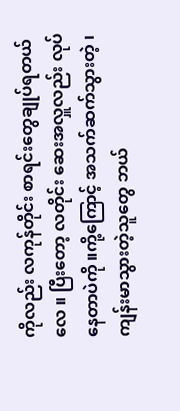ကိုလည်း လကုန်တိုင်း စာရင်းတွေချုပ်ရတယ်လေ ။ ပြီးတော့ လတိုင်း ဆေးအလှူလည်း လုပ်နေတာပဲကို ။ကို့ကြောင့် အသက်ဆက်သွားတဲ့ ၊ကျန်းမာသွားတဲ့သူတွေ ဘယ်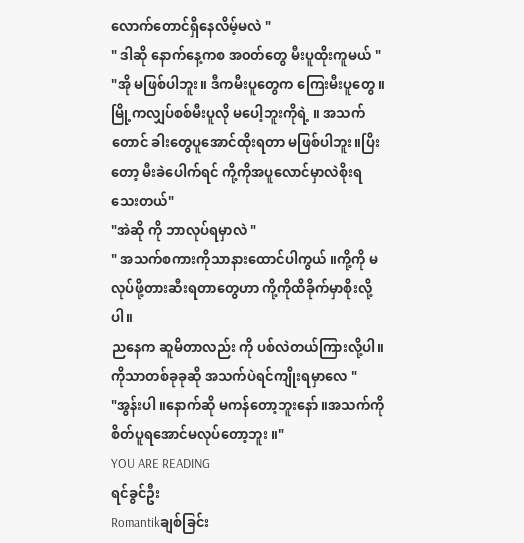လောက်တောင်ရှိနေလိမ့်မလဲ "
" ဒါဆို နောက်နေ့ကစ အ၀တ်တွေ မီးပူထိုးကူမယ် "
"အို မဖြစ်ပါဘူး။ ဒီကမီးပူတွေက ကြေးမီးပူတွေ ။မြို့ကလျှပ်စစ်မီးပူလို မပေါ့ဘူးကိုရဲ့ ။ အသက်တောင် ခါးတွေပူအောင်ထိုးရတာ မဖြစ်ပါဘူး။ပြိးတော့ မီးခဲပေါက်ရင် ကို့ကိုအပူလောင်မှာလဲစိုးရသေးတယ်"
"အဲဆို ကို ဘာလုပ်ရမှာလဲ "
" အသက်စကားကိုသာနားထောင်ပါကွယ် ။ကို့ကို မလုပ်ဖို့တားဆီးရတာတွေဟာ ကို့ကိုထိခိုက်မှာစိုးလို့ပါ။
ညနေက ဆူမိတာလည်း ကို ပစ်လဲတယ်ကြားလို့ပါ။ကိုသာတစ်ခုခုဆို အသက်ပဲရင်ကျိုးရမှာလေ "
"အွန်းပါ ။နောက်ဆို မကန်တော့ဘူးနော် ။အသက်ကိုစိတ်ပူရအောင်မလုပ်တော့ဘူး ။"
YOU ARE READING
ရင်ခွင်ဦး
Romantikချစ်ခြင်း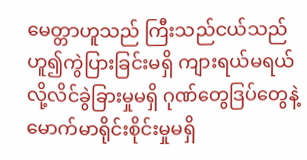မေတ္တာဟူသည် ကြီးသည်ငယ်သည်ဟူ၍ကွဲပြားခြင်းမရှိ ကျားရယ်မရယ်လို့လိင်ခွဲခြားမှုမရှိ ဂုဏ်တွေဒြပ်တွေနဲ့မောက်မာရိုင်းစိုင်းမှုမရှိ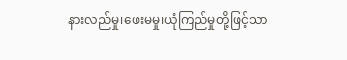နားလည်မှု၊ဖေးမမှု၊ယုံကြည်မှုတို့ဖြင့်သာ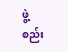ဖွဲ့စည်း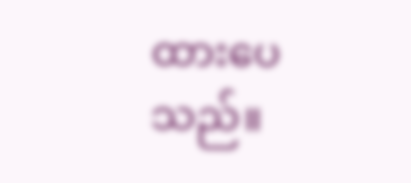ထားပေသည်။